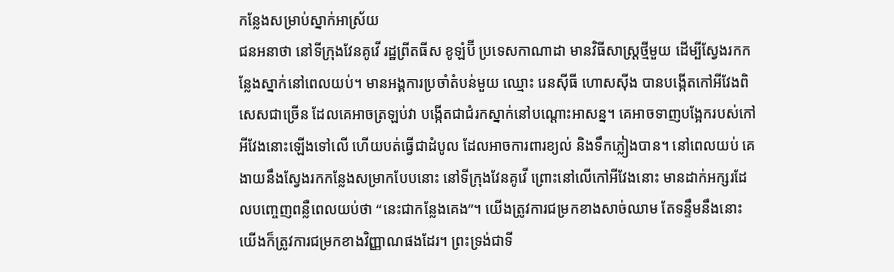កន្លែងសម្រាប់ស្នាក់អាស្រ័យ
ជនអនាថា នៅទីក្រុងវែនគូវើ រដ្ឋព្រីតធីស ខូឡំប៊ី ប្រទេសកាណាដា មានវិធីសាស្រ្តថ្មីមួយ ដើម្បីស្វែងរកកន្លែងស្នាក់នៅពេលយប់។ មានអង្គការប្រចាំតំបន់មួយ ឈ្មោះ រេនស៊ីធី ហោសស៊ីង បានបង្កើតកៅអីវែងពិសេសជាច្រើន ដែលគេអាចត្រឡប់វា បង្កើតជាជំរកស្នាក់នៅបណ្តោះអាសន្ន។ គេអាចទាញបង្អែករបស់កៅអីវែងនោះឡើងទៅលើ ហើយបត់ធ្វើជាដំបូល ដែលអាចការពារខ្យល់ និងទឹកភ្លៀងបាន។ នៅពេលយប់ គេងាយនឹងស្វែងរកកន្លែងសម្រាកបែបនោះ នៅទីក្រុងវែនគូវើ ព្រោះនៅលើកៅអីវែងនោះ មានដាក់អក្សរដែលបញ្ចេញពន្លឺពេលយប់ថា “នេះជាកន្លែងគេង”។ យើងត្រូវការជម្រកខាងសាច់ឈាម តែទន្ទឹមនឹងនោះ យើងក៏ត្រូវការជម្រកខាងវិញ្ញាណផងដែរ។ ព្រះទ្រង់ជាទី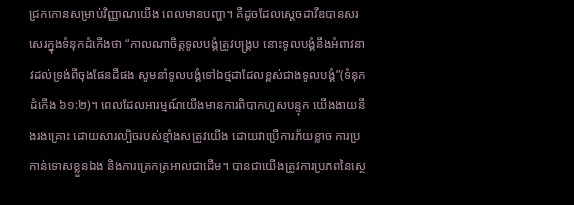ជ្រកកោនសម្រាប់វិញ្ញាណយើង ពេលមានបញ្ហា។ គឺដូចដែលស្តេចដាវីឌបានសរសេរក្នុងទំនុកដំកើងថា “កាលណាចិត្តទូលបង្គំត្រូវបង្គ្រប នោះទូលបង្គំនឹងអំពាវនាវដល់ទ្រង់ពីចុងផែនដីផង សូមនាំទូលបង្គំទៅឯថ្មដាដែលខ្ពស់ជាងទូលបង្គំ”(ទំនុកដំកើង ៦១:២)។ ពេលដែលអារម្មណ៍យើងមានការពិបាកហួសបន្ទុក យើងងាយនឹងរងគ្រោះ ដោយសារល្បិចរបស់ខ្មាំងសត្រូវយើង ដោយវាប្រើការភ័យខ្លាច ការប្រកាន់ទោសខ្លួនឯង និងការត្រេកត្រអាលជាដើម។ បានជាយើងត្រូវការប្រភពនៃស្ថេ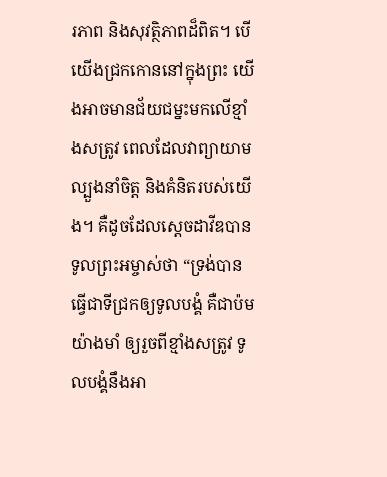រភាព និងសុវត្ថិភាពដ៏ពិត។ បើយើងជ្រកកោននៅក្នុងព្រះ យើងអាចមានជ័យជម្នះមកលើខ្មាំងសត្រូវ ពេលដែលវាព្យាយាមល្បួងនាំចិត្ត និងគំនិតរបស់យើង។ គឺដូចដែលស្តេចដាវីឌបានទូលព្រះអម្ចាស់ថា “ទ្រង់បានធ្វើជាទីជ្រកឲ្យទូលបង្គំ គឺជាប៉មយ៉ាងមាំ ឲ្យរួចពីខ្មាំងសត្រូវ ទូលបង្គំនឹងអា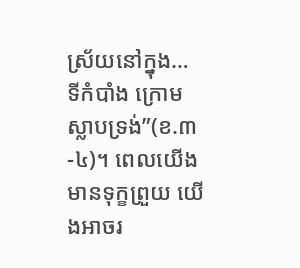ស្រ័យនៅក្នុង… ទីកំបាំង ក្រោមស្លាបទ្រង់”(ខ.៣-៤)។ ពេលយើងមានទុក្ខព្រួយ យើងអាចរ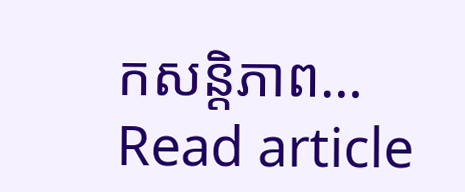កសន្តិភាព…
Read article